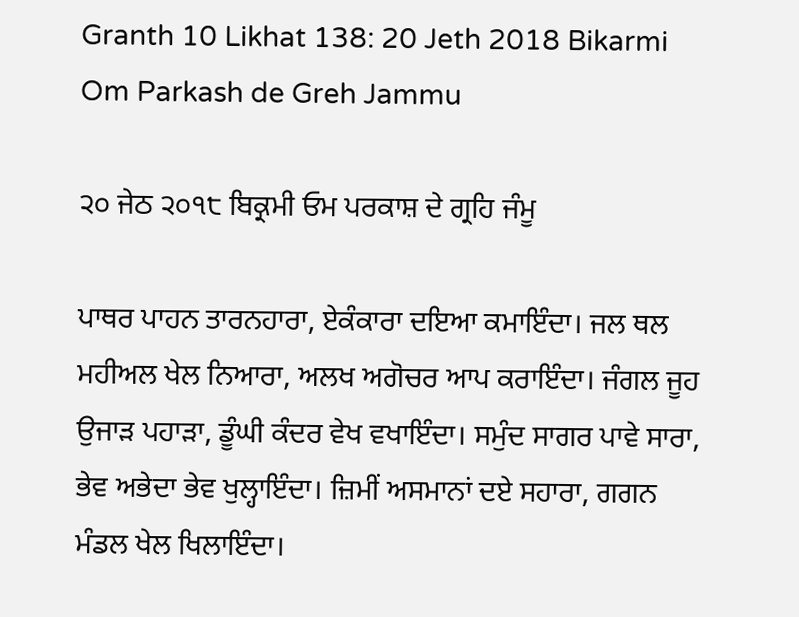Granth 10 Likhat 138: 20 Jeth 2018 Bikarmi Om Parkash de Greh Jammu

੨੦ ਜੇਠ ੨੦੧੮ ਬਿਕ੍ਰਮੀ ਓਮ ਪਰਕਾਸ਼ ਦੇ ਗ੍ਰਹਿ ਜੰਮੂ

ਪਾਥਰ ਪਾਹਨ ਤਾਰਨਹਾਰਾ, ਏਕੰਕਾਰਾ ਦਇਆ ਕਮਾਇੰਦਾ। ਜਲ ਥਲ ਮਹੀਅਲ ਖੇਲ ਨਿਆਰਾ, ਅਲਖ ਅਗੋਚਰ ਆਪ ਕਰਾਇੰਦਾ। ਜੰਗਲ ਜੂਹ ਉਜਾੜ ਪਹਾੜਾ, ਡੂੰਘੀ ਕੰਦਰ ਵੇਖ ਵਖਾਇੰਦਾ। ਸਮੁੰਦ ਸਾਗਰ ਪਾਵੇ ਸਾਰਾ, ਭੇਵ ਅਭੇਦਾ ਭੇਵ ਖੁਲ੍ਹਾਇੰਦਾ। ਜ਼ਿਮੀਂ ਅਸਮਾਨਾਂ ਦਏ ਸਹਾਰਾ, ਗਗਨ ਮੰਡਲ ਖੇਲ ਖਿਲਾਇੰਦਾ।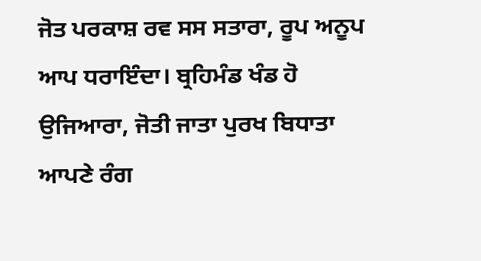ਜੋਤ ਪਰਕਾਸ਼ ਰਵ ਸਸ ਸਤਾਰਾ, ਰੂਪ ਅਨੂਪ ਆਪ ਧਰਾਇੰਦਾ। ਬ੍ਰਹਿਮੰਡ ਖੰਡ ਹੋ ਉਜਿਆਰਾ, ਜੋਤੀ ਜਾਤਾ ਪੁਰਖ ਬਿਧਾਤਾ ਆਪਣੇ ਰੰਗ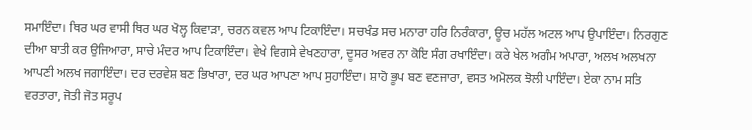ਸਮਾਇੰਦਾ। ਥਿਰ ਘਰ ਵਾਸੀ ਥਿਰ ਘਰ ਖੋਲ੍ਹ ਕਿਵਾੜਾ, ਚਰਨ ਕਵਲ ਆਪ ਟਿਕਾਇੰਦਾ। ਸਚਖੰਡ ਸਚ ਮਨਾਰਾ ਹਰਿ ਨਿਰੰਕਾਰਾ, ਊਚ ਮਹੱਲ ਅਟਲ ਆਪ ਉਪਾਇੰਦਾ। ਨਿਰਗੁਣ ਦੀਆ ਬਾਤੀ ਕਰ ਉਜਿਆਰਾ, ਸਾਚੇ ਮੰਦਰ ਆਪ ਟਿਕਾਇੰਦਾ। ਵੇਖੇ ਵਿਗਸੇ ਵੇਖਣਹਾਰਾ, ਦੂਸਰ ਅਵਰ ਨਾ ਕੋਇ ਸੰਗ ਰਖਾਇੰਦਾ। ਕਰੇ ਖੇਲ ਅਗੰਮ ਅਪਾਰਾ, ਅਲਖ ਅਲਖਨਾ ਆਪਣੀ ਅਲਖ ਜਗਾਇੰਦਾ। ਦਰ ਦਰਵੇਸ਼ ਬਣ ਭਿਖਾਰਾ, ਦਰ ਘਰ ਆਪਣਾ ਆਪ ਸੁਹਾਇੰਦਾ। ਸ਼ਾਹੋ ਭੂਪ ਬਣ ਵਣਜਾਰਾ, ਵਸਤ ਅਮੋਲਕ ਝੋਲੀ ਪਾਇੰਦਾ। ਏਕਾ ਨਾਮ ਸਤਿ ਵਰਤਾਰਾ, ਜੋਤੀ ਜੋਤ ਸਰੂਪ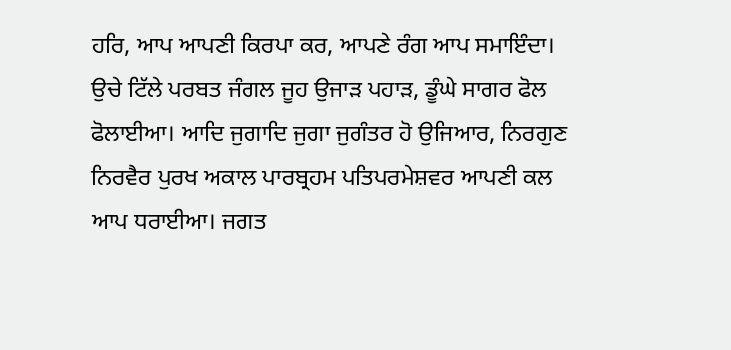ਹਰਿ, ਆਪ ਆਪਣੀ ਕਿਰਪਾ ਕਰ, ਆਪਣੇ ਰੰਗ ਆਪ ਸਮਾਇੰਦਾ। ਉਚੇ ਟਿੱਲੇ ਪਰਬਤ ਜੰਗਲ ਜੂਹ ਉਜਾੜ ਪਹਾੜ, ਡੂੰਘੇ ਸਾਗਰ ਫੋਲ ਫੋਲਾਈਆ। ਆਦਿ ਜੁਗਾਦਿ ਜੁਗਾ ਜੁਗੰਤਰ ਹੋ ਉਜਿਆਰ, ਨਿਰਗੁਣ ਨਿਰਵੈਰ ਪੁਰਖ ਅਕਾਲ ਪਾਰਬ੍ਰਹਮ ਪਤਿਪਰਮੇਸ਼ਵਰ ਆਪਣੀ ਕਲ ਆਪ ਧਰਾਈਆ। ਜਗਤ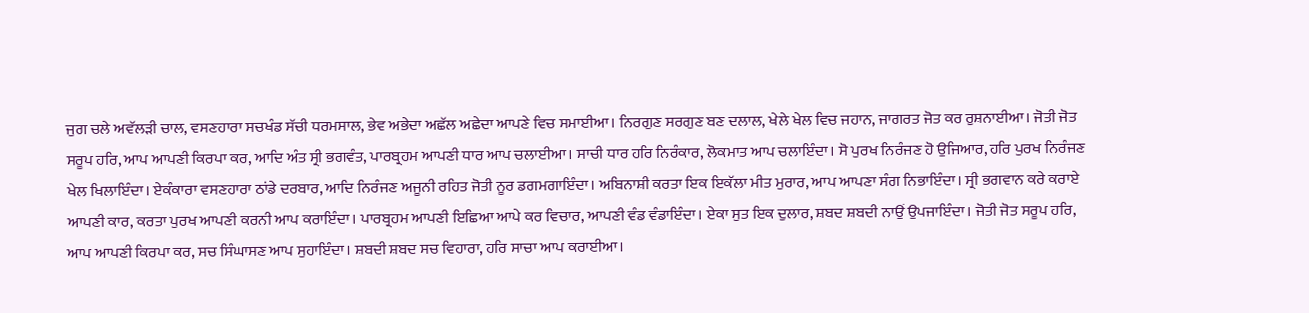ਜੁਗ ਚਲੇ ਅਵੱਲੜੀ ਚਾਲ, ਵਸਣਹਾਰਾ ਸਚਖੰਡ ਸੱਚੀ ਧਰਮਸਾਲ, ਭੇਵ ਅਭੇਦਾ ਅਛੱਲ ਅਛੇਦਾ ਆਪਣੇ ਵਿਚ ਸਮਾਈਆ। ਨਿਰਗੁਣ ਸਰਗੁਣ ਬਣ ਦਲਾਲ, ਖੇਲੇ ਖੇਲ ਵਿਚ ਜਹਾਨ, ਜਾਗਰਤ ਜੋਤ ਕਰ ਰੁਸ਼ਨਾਈਆ। ਜੋਤੀ ਜੋਤ ਸਰੂਪ ਹਰਿ, ਆਪ ਆਪਣੀ ਕਿਰਪਾ ਕਰ, ਆਦਿ ਅੰਤ ਸ੍ਰੀ ਭਗਵੰਤ, ਪਾਰਬ੍ਰਹਮ ਆਪਣੀ ਧਾਰ ਆਪ ਚਲਾਈਆ। ਸਾਚੀ ਧਾਰ ਹਰਿ ਨਿਰੰਕਾਰ, ਲੋਕਮਾਤ ਆਪ ਚਲਾਇੰਦਾ। ਸੋ ਪੁਰਖ ਨਿਰੰਜਣ ਹੋ ਉਜਿਆਰ, ਹਰਿ ਪੁਰਖ ਨਿਰੰਜਣ ਖੇਲ ਖਿਲਾਇੰਦਾ। ਏਕੰਕਾਰਾ ਵਸਣਹਾਰਾ ਠਾਂਡੇ ਦਰਬਾਰ, ਆਦਿ ਨਿਰੰਜਣ ਅਜੂਨੀ ਰਹਿਤ ਜੋਤੀ ਨੂਰ ਡਗਮਗਾਇੰਦਾ। ਅਬਿਨਾਸ਼ੀ ਕਰਤਾ ਇਕ ਇਕੱਲਾ ਮੀਤ ਮੁਰਾਰ, ਆਪ ਆਪਣਾ ਸੰਗ ਨਿਭਾਇੰਦਾ। ਸ੍ਰੀ ਭਗਵਾਨ ਕਰੇ ਕਰਾਏ ਆਪਣੀ ਕਾਰ, ਕਰਤਾ ਪੁਰਖ ਆਪਣੀ ਕਰਨੀ ਆਪ ਕਰਾਇੰਦਾ। ਪਾਰਬ੍ਰਹਮ ਆਪਣੀ ਇਛਿਆ ਆਪੇ ਕਰ ਵਿਚਾਰ, ਆਪਣੀ ਵੰਡ ਵੰਡਾਇੰਦਾ। ਏਕਾ ਸੁਤ ਇਕ ਦੁਲਾਰ, ਸ਼ਬਦ ਸ਼ਬਦੀ ਨਾਉਂ ਉਪਜਾਇੰਦਾ। ਜੋਤੀ ਜੋਤ ਸਰੂਪ ਹਰਿ, ਆਪ ਆਪਣੀ ਕਿਰਪਾ ਕਰ, ਸਚ ਸਿੰਘਾਸਣ ਆਪ ਸੁਹਾਇੰਦਾ। ਸ਼ਬਦੀ ਸ਼ਬਦ ਸਚ ਵਿਹਾਰਾ, ਹਰਿ ਸਾਚਾ ਆਪ ਕਰਾਈਆ।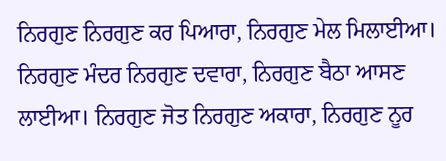ਨਿਰਗੁਣ ਨਿਰਗੁਣ ਕਰ ਪਿਆਰਾ, ਨਿਰਗੁਣ ਮੇਲ ਮਿਲਾਈਆ। ਨਿਰਗੁਣ ਮੰਦਰ ਨਿਰਗੁਣ ਦਵਾਰਾ, ਨਿਰਗੁਣ ਬੈਠਾ ਆਸਣ ਲਾਈਆ। ਨਿਰਗੁਣ ਜੋਤ ਨਿਰਗੁਣ ਅਕਾਰਾ, ਨਿਰਗੁਣ ਨੂਰ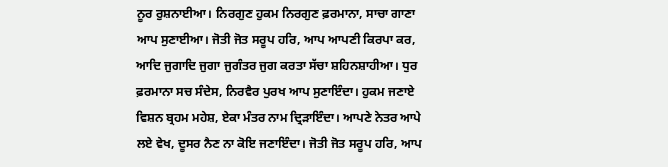ਨੂਰ ਰੁਸ਼ਨਾਈਆ। ਨਿਰਗੁਣ ਹੁਕਮ ਨਿਰਗੁਣ ਫ਼ਰਮਾਨਾ, ਸਾਚਾ ਗਾਣਾ ਆਪ ਸੁਣਾਈਆ। ਜੋਤੀ ਜੋਤ ਸਰੂਪ ਹਰਿ, ਆਪ ਆਪਣੀ ਕਿਰਪਾ ਕਰ, ਆਦਿ ਜੁਗਾਦਿ ਜੁਗਾ ਜੁਗੰਤਰ ਜੁਗ ਕਰਤਾ ਸੱਚਾ ਸ਼ਹਿਨਸ਼ਾਹੀਆ। ਧੁਰ ਫ਼ਰਮਾਨਾ ਸਚ ਸੰਦੇਸ, ਨਿਰਵੈਰ ਪੁਰਖ ਆਪ ਸੁਣਾਇੰਦਾ। ਹੁਕਮ ਜਣਾਏ ਵਿਸ਼ਨ ਬ੍ਰਹਮ ਮਹੇਸ਼, ਏਕਾ ਮੰਤਰ ਨਾਮ ਦ੍ਰਿੜਾਇੰਦਾ। ਆਪਣੇ ਨੇਤਰ ਆਪੇ ਲਏ ਵੇਖ, ਦੂਸਰ ਨੈਣ ਨਾ ਕੋਇ ਜਣਾਇੰਦਾ। ਜੋਤੀ ਜੋਤ ਸਰੂਪ ਹਰਿ, ਆਪ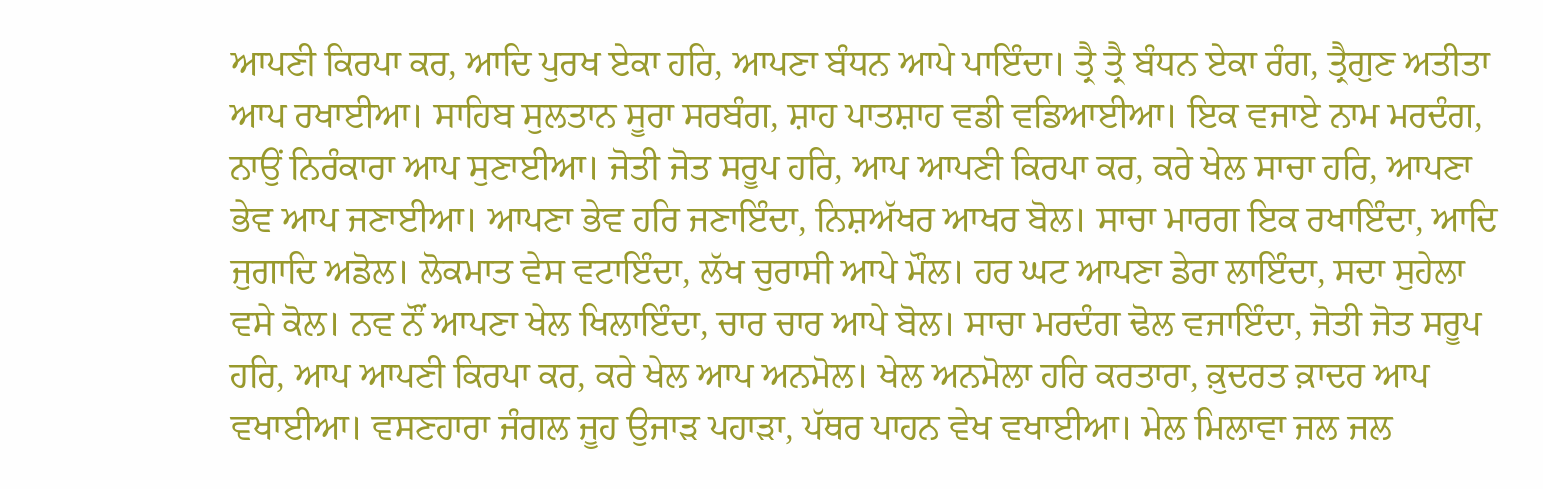ਆਪਣੀ ਕਿਰਪਾ ਕਰ, ਆਦਿ ਪੁਰਖ ਏਕਾ ਹਰਿ, ਆਪਣਾ ਬੰਧਨ ਆਪੇ ਪਾਇੰਦਾ। ਤ੍ਰੈ ਤ੍ਰੈ ਬੰਧਨ ਏਕਾ ਰੰਗ, ਤ੍ਰੈਗੁਣ ਅਤੀਤਾ ਆਪ ਰਖਾਈਆ। ਸਾਹਿਬ ਸੁਲਤਾਨ ਸੂਰਾ ਸਰਬੰਗ, ਸ਼ਾਹ ਪਾਤਸ਼ਾਹ ਵਡੀ ਵਡਿਆਈਆ। ਇਕ ਵਜਾਏ ਨਾਮ ਮਰਦੰਗ, ਨਾਉਂ ਨਿਰੰਕਾਰਾ ਆਪ ਸੁਣਾਈਆ। ਜੋਤੀ ਜੋਤ ਸਰੂਪ ਹਰਿ, ਆਪ ਆਪਣੀ ਕਿਰਪਾ ਕਰ, ਕਰੇ ਖੇਲ ਸਾਚਾ ਹਰਿ, ਆਪਣਾ ਭੇਵ ਆਪ ਜਣਾਈਆ। ਆਪਣਾ ਭੇਵ ਹਰਿ ਜਣਾਇੰਦਾ, ਨਿਸ਼ਅੱਖਰ ਆਖਰ ਬੋਲ। ਸਾਚਾ ਮਾਰਗ ਇਕ ਰਖਾਇੰਦਾ, ਆਦਿ ਜੁਗਾਦਿ ਅਡੋਲ। ਲੋਕਮਾਤ ਵੇਸ ਵਟਾਇੰਦਾ, ਲੱਖ ਚੁਰਾਸੀ ਆਪੇ ਮੌਲ। ਹਰ ਘਟ ਆਪਣਾ ਡੇਰਾ ਲਾਇੰਦਾ, ਸਦਾ ਸੁਹੇਲਾ ਵਸੇ ਕੋਲ। ਨਵ ਨੌਂ ਆਪਣਾ ਖੇਲ ਖਿਲਾਇੰਦਾ, ਚਾਰ ਚਾਰ ਆਪੇ ਬੋਲ। ਸਾਚਾ ਮਰਦੰਗ ਢੋਲ ਵਜਾਇੰਦਾ, ਜੋਤੀ ਜੋਤ ਸਰੂਪ ਹਰਿ, ਆਪ ਆਪਣੀ ਕਿਰਪਾ ਕਰ, ਕਰੇ ਖੇਲ ਆਪ ਅਨਮੋਲ। ਖੇਲ ਅਨਮੋਲਾ ਹਰਿ ਕਰਤਾਰਾ, ਕ਼ੁਦਰਤ ਕ਼ਾਦਰ ਆਪ ਵਖਾਈਆ। ਵਸਣਹਾਰਾ ਜੰਗਲ ਜੂਹ ਉਜਾੜ ਪਹਾੜਾ, ਪੱਥਰ ਪਾਹਨ ਵੇਖ ਵਖਾਈਆ। ਮੇਲ ਮਿਲਾਵਾ ਜਲ ਜਲ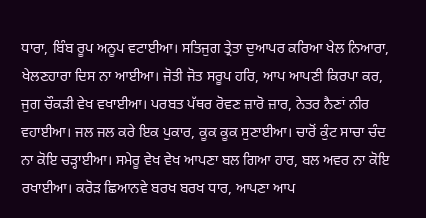ਧਾਰਾ, ਬਿੰਬ ਰੂਪ ਅਨੂਪ ਵਟਾਈਆ। ਸਤਿਜੁਗ ਤ੍ਰੇਤਾ ਦੁਆਪਰ ਕਰਿਆ ਖੇਲ ਨਿਆਰਾ, ਖੇਲਣਹਾਰਾ ਦਿਸ ਨਾ ਆਈਆ। ਜੋਤੀ ਜੋਤ ਸਰੂਪ ਹਰਿ, ਆਪ ਆਪਣੀ ਕਿਰਪਾ ਕਰ, ਜੁਗ ਚੌਕੜੀ ਵੇਖ ਵਖਾਈਆ। ਪਰਬਤ ਪੱਥਰ ਰੋਵਣ ਜ਼ਾਰੋ ਜ਼ਾਰ, ਨੇਤਰ ਨੈਣਾਂ ਨੀਰ ਵਹਾਈਆ। ਜਲ ਜਲ ਕਰੇ ਇਕ ਪੁਕਾਰ, ਕੂਕ ਕੂਕ ਸੁਣਾਈਆ। ਚਾਰੋਂ ਕੁੰਟ ਸਾਚਾ ਚੰਦ ਨਾ ਕੋਇ ਚੜ੍ਹਾਈਆ। ਸਮੇਰੂ ਵੇਖ ਵੇਖ ਆਪਣਾ ਬਲ ਗਿਆ ਹਾਰ, ਬਲ ਅਵਰ ਨਾ ਕੋਇ ਰਖਾਈਆ। ਕਰੋੜ ਛਿਆਨਵੇ ਬਰਖ ਬਰਖ ਧਾਰ, ਆਪਣਾ ਆਪ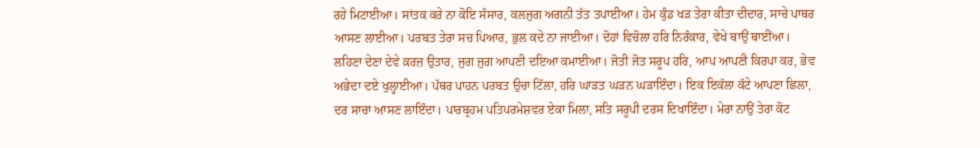ਰਹੇ ਮਿਟਾਈਆ। ਸਾਂਤਕ ਕਰੇ ਨਾ ਕੋਇ ਸੰਸਾਰ, ਕਲਜੁਗ ਅਗਨੀ ਤੱਤ ਤਪਾਈਆ। ਹੇਮ ਕੁੰਡ ਖੜ ਤੇਰਾ ਕੀਤਾ ਦੀਦਾਰ, ਸਾਚੇ ਪਾਥਰ ਆਸਣ ਲਾਈਆ। ਪਰਬਤ ਤੇਰਾ ਸਚ ਪਿਆਰ, ਭੁਲ ਕਦੇ ਨਾ ਜਾਈਆ। ਦੋਹਾਂ ਵਿਚੋਲਾ ਹਰਿ ਨਿਰੰਕਾਰ, ਵੇਖੇ ਥਾਉਂ ਥਾਈਂਆ। ਲਹਿਣਾ ਦੇਣਾ ਦੇਵੇ ਕ਼ਰਜ਼ ਉਤਾਰ, ਜੁਗ ਜੁਗ ਆਪਣੀ ਦਇਆ ਕਮਾਈਆ। ਜੋਤੀ ਜੋਤ ਸਰੂਪ ਹਰਿ, ਆਪ ਆਪਣੀ ਕਿਰਪਾ ਕਰ, ਭੇਵ ਅਭੇਦਾ ਦਏ ਖੁਲ੍ਹਾਈਆ। ਪੱਥਰ ਪਾਹਨ ਪਰਬਤ ਉਚਾ ਟਿੱਲਾ, ਹਰਿ ਘਾੜਤ ਘੜਨ ਘੜਾਇੰਦਾ। ਇਕ ਇਕੱਲਾ ਕੱਟੇ ਆਪਣਾ ਛਿਲਾ, ਦਰ ਸਾਚਾ ਆਸਣ ਲਾਇੰਦਾ। ਪਾਰਬ੍ਰਹਮ ਪਤਿਪਰਮੇਸ਼ਵਰ ਏਕਾ ਮਿਲਾ, ਸਤਿ ਸਰੂਪੀ ਦਰਸ ਦਿਖਾਇੰਦਾ। ਮੇਰਾ ਨਾਉਂ ਤੇਰਾ ਕੋਟ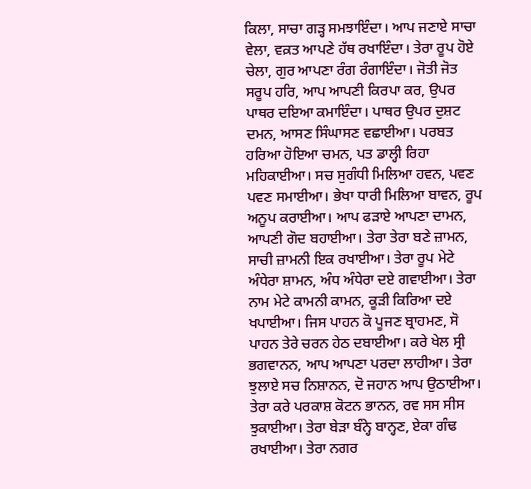ਕਿਲਾ, ਸਾਚਾ ਗੜ੍ਹ ਸਮਝਾਇੰਦਾ। ਆਪ ਜਣਾਏ ਸਾਚਾ ਵੇਲਾ, ਵਕ਼ਤ ਆਪਣੇ ਹੱਥ ਰਖਾਇੰਦਾ। ਤੇਰਾ ਰੂਪ ਹੋਏ ਚੇਲਾ, ਗੁਰ ਆਪਣਾ ਰੰਗ ਰੰਗਾਇੰਦਾ। ਜੋਤੀ ਜੋਤ ਸਰੂਪ ਹਰਿ, ਆਪ ਆਪਣੀ ਕਿਰਪਾ ਕਰ, ਉਪਰ ਪਾਥਰ ਦਇਆ ਕਮਾਇੰਦਾ। ਪਾਥਰ ਉਪਰ ਦੁਸ਼ਟ ਦਮਨ, ਆਸਣ ਸਿੰਘਾਸਣ ਵਛਾਈਆ। ਪਰਬਤ ਹਰਿਆ ਹੋਇਆ ਚਮਨ, ਪਤ ਡਾਲ੍ਹੀ ਰਿਹਾ ਮਹਿਕਾਈਆ। ਸਚ ਸੁਗੰਧੀ ਮਿਲਿਆ ਹਵਨ, ਪਵਣ ਪਵਣ ਸਮਾਈਆ। ਭੇਖਾ ਧਾਰੀ ਮਿਲਿਆ ਬਾਵਨ, ਰੂਪ ਅਨੂਪ ਕਰਾਈਆ। ਆਪ ਫੜਾਏ ਆਪਣਾ ਦਾਮਨ, ਆਪਣੀ ਗੋਦ ਬਹਾਈਆ। ਤੇਰਾ ਤੇਰਾ ਬਣੇ ਜ਼ਾਮਨ, ਸਾਚੀ ਜ਼ਾਮਨੀ ਇਕ ਰਖਾਈਆ। ਤੇਰਾ ਰੂਪ ਮੇਟੇ ਅੰਧੇਰਾ ਸ਼ਾਮਨ, ਅੰਧ ਅੰਧੇਰਾ ਦਏ ਗਵਾਈਆ। ਤੇਰਾ ਨਾਮ ਮੇਟੇ ਕਾਮਨੀ ਕਾਮਨ, ਕੂੜੀ ਕਿਰਿਆ ਦਏ ਖਪਾਈਆ। ਜਿਸ ਪਾਹਨ ਕੋ ਪੂਜਣ ਬ੍ਰਾਹਮਣ, ਸੋ ਪਾਹਨ ਤੇਰੇ ਚਰਨ ਹੇਠ ਦਬਾਈਆ। ਕਰੇ ਖੇਲ ਸ੍ਰੀ ਭਗਵਾਨਨ, ਆਪ ਆਪਣਾ ਪਰਦਾ ਲਾਹੀਆ। ਤੇਰਾ ਝੁਲਾਏ ਸਚ ਨਿਸ਼ਾਨਨ, ਦੋ ਜਹਾਨ ਆਪ ਉਠਾਈਆ। ਤੇਰਾ ਕਰੇ ਪਰਕਾਸ਼ ਕੋਟਨ ਭਾਨਨ, ਰਵ ਸਸ ਸੀਸ ਝੁਕਾਈਆ। ਤੇਰਾ ਬੇੜਾ ਬੰਨ੍ਹੇ ਬਾਨ੍ਹਣ, ਏਕਾ ਗੰਢ ਰਖਾਈਆ। ਤੇਰਾ ਨਗਰ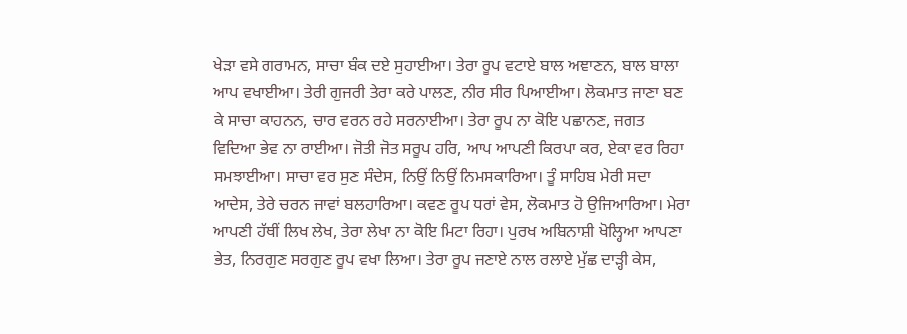ਖੇੜਾ ਵਸੇ ਗਰਾਮਨ, ਸਾਚਾ ਬੰਕ ਦਏ ਸੁਹਾਈਆ। ਤੇਰਾ ਰੂਪ ਵਟਾਏ ਬਾਲ ਅਞਾਣਨ, ਬਾਲ ਬਾਲਾ ਆਪ ਵਖਾਈਆ। ਤੇਰੀ ਗੁਜਰੀ ਤੇਰਾ ਕਰੇ ਪਾਲਣ, ਨੀਰ ਸੀਰ ਪਿਆਈਆ। ਲੋਕਮਾਤ ਜਾਣਾ ਬਣ ਕੇ ਸਾਚਾ ਕਾਹਨਨ, ਚਾਰ ਵਰਨ ਰਹੇ ਸਰਨਾਈਆ। ਤੇਰਾ ਰੂਪ ਨਾ ਕੋਇ ਪਛਾਨਣ, ਜਗਤ ਵਿਦਿਆ ਭੇਵ ਨਾ ਰਾਈਆ। ਜੋਤੀ ਜੋਤ ਸਰੂਪ ਹਰਿ, ਆਪ ਆਪਣੀ ਕਿਰਪਾ ਕਰ, ਏਕਾ ਵਰ ਰਿਹਾ ਸਮਝਾਈਆ। ਸਾਚਾ ਵਰ ਸੁਣ ਸੰਦੇਸ, ਨਿਉਂ ਨਿਉਂ ਨਿਮਸਕਾਰਿਆ। ਤੂੰ ਸਾਹਿਬ ਮੇਰੀ ਸਦਾ ਆਦੇਸ, ਤੇਰੇ ਚਰਨ ਜਾਵਾਂ ਬਲਹਾਰਿਆ। ਕਵਣ ਰੂਪ ਧਰਾਂ ਵੇਸ, ਲੋਕਮਾਤ ਹੋ ਉਜਿਆਰਿਆ। ਮੇਰਾ ਆਪਣੀ ਹੱਥੀਂ ਲਿਖ ਲੇਖ, ਤੇਰਾ ਲੇਖਾ ਨਾ ਕੋਇ ਮਿਟਾ ਰਿਹਾ। ਪੁਰਖ ਅਬਿਨਾਸ਼ੀ ਖੋਲ੍ਹਿਆ ਆਪਣਾ ਭੇਤ, ਨਿਰਗੁਣ ਸਰਗੁਣ ਰੂਪ ਵਖਾ ਲਿਆ। ਤੇਰਾ ਰੂਪ ਜਣਾਏ ਨਾਲ ਰਲਾਏ ਮੁੱਛ ਦਾੜ੍ਹੀ ਕੇਸ,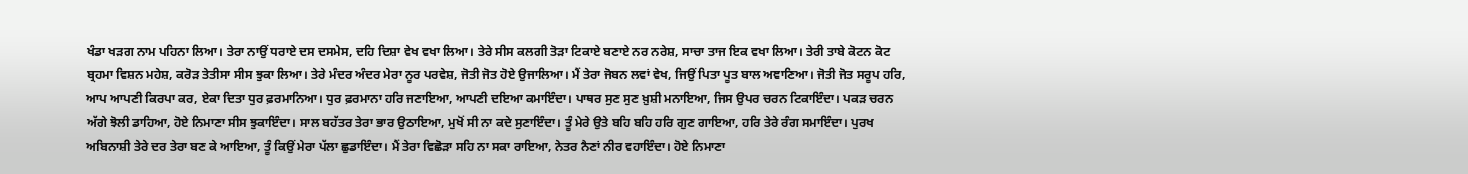ਖੰਡਾ ਖੜਗ ਨਾਮ ਪਹਿਨਾ ਲਿਆ। ਤੇਰਾ ਨਾਉਂ ਧਰਾਏ ਦਸ ਦਸਮੇਸ, ਦਹਿ ਦਿਸ਼ਾ ਵੇਖ ਵਖਾ ਲਿਆ। ਤੇਰੇ ਸੀਸ ਕਲਗੀ ਤੋੜਾ ਟਿਕਾਏ ਬਣਾਏ ਨਰ ਨਰੇਸ਼, ਸਾਚਾ ਤਾਜ ਇਕ ਵਖਾ ਲਿਆ। ਤੇਰੀ ਤਾਬੇ ਕੋਟਨ ਕੋਟ ਬ੍ਰਹਮਾ ਵਿਸ਼ਨ ਮਹੇਸ਼, ਕਰੋੜ ਤੇਤੀਸਾ ਸੀਸ ਝੁਕਾ ਲਿਆ। ਤੇਰੇ ਮੰਦਰ ਅੰਦਰ ਮੇਰਾ ਨੂਰ ਪਰਵੇਸ਼, ਜੋਤੀ ਜੋਤ ਹੋਏ ਉਜਾਲਿਆ। ਮੈਂ ਤੇਰਾ ਜੋਬਨ ਲਵਾਂ ਵੇਖ, ਜਿਉਂ ਪਿਤਾ ਪੂਤ ਬਾਲ ਅਞਾਣਿਆ। ਜੋਤੀ ਜੋਤ ਸਰੂਪ ਹਰਿ, ਆਪ ਆਪਣੀ ਕਿਰਪਾ ਕਰ, ਏਕਾ ਦਿਤਾ ਧੁਰ ਫ਼ਰਮਾਨਿਆ। ਧੁਰ ਫ਼ਰਮਾਨਾ ਹਰਿ ਜਣਾਇਆ, ਆਪਣੀ ਦਇਆ ਕਮਾਇੰਦਾ। ਪਾਥਰ ਸੁਣ ਸੁਣ ਖ਼ੁਸ਼ੀ ਮਨਾਇਆ, ਜਿਸ ਉਪਰ ਚਰਨ ਟਿਕਾਇੰਦਾ। ਪਕੜ ਚਰਨ ਅੱਗੇ ਝੋਲੀ ਡਾਹਿਆ, ਹੋਏ ਨਿਮਾਣਾ ਸੀਸ ਝੁਕਾਇੰਦਾ। ਸਾਲ ਬਹੱਤਰ ਤੇਰਾ ਭਾਰ ਉਠਾਇਆ, ਮੁਖੋਂ ਸੀ ਨਾ ਕਦੇ ਸੁਣਾਇੰਦਾ। ਤੂੰ ਮੇਰੇ ਉਤੇ ਬਹਿ ਬਹਿ ਹਰਿ ਗੁਣ ਗਾਇਆ, ਹਰਿ ਤੇਰੇ ਰੰਗ ਸਮਾਇੰਦਾ। ਪੁਰਖ ਅਬਿਨਾਸ਼ੀ ਤੇਰੇ ਦਰ ਤੇਰਾ ਬਣ ਕੇ ਆਇਆ, ਤੂੰ ਕਿਉਂ ਮੇਰਾ ਪੱਲਾ ਛੁਡਾਇੰਦਾ। ਮੈਂ ਤੇਰਾ ਵਿਛੋੜਾ ਸਹਿ ਨਾ ਸਕਾ ਰਾਇਆ, ਨੇਤਰ ਨੈਣਾਂ ਨੀਰ ਵਹਾਇੰਦਾ। ਹੋਏ ਨਿਮਾਣਾ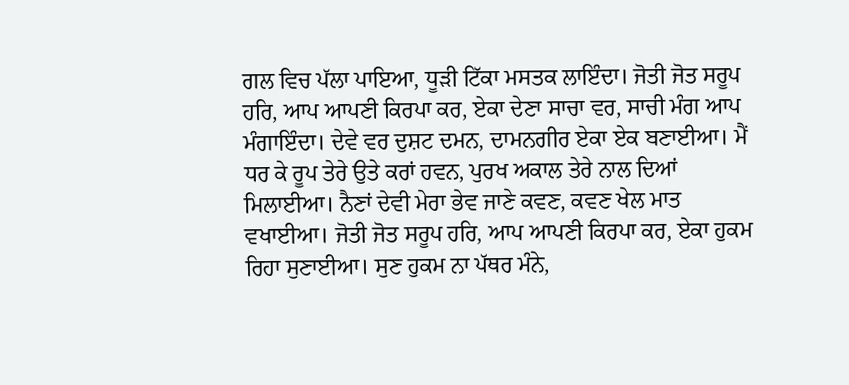ਗਲ ਵਿਚ ਪੱਲਾ ਪਾਇਆ, ਧੂੜੀ ਟਿੱਕਾ ਮਸਤਕ ਲਾਇੰਦਾ। ਜੋਤੀ ਜੋਤ ਸਰੂਪ ਹਰਿ, ਆਪ ਆਪਣੀ ਕਿਰਪਾ ਕਰ, ਏਕਾ ਦੇਣਾ ਸਾਚਾ ਵਰ, ਸਾਚੀ ਮੰਗ ਆਪ ਮੰਗਾਇੰਦਾ। ਦੇਵੇ ਵਰ ਦੁਸ਼ਟ ਦਮਨ, ਦਾਮਨਗੀਰ ਏਕਾ ਏਕ ਬਣਾਈਆ। ਮੈਂ ਧਰ ਕੇ ਰੂਪ ਤੇਰੇ ਉਤੇ ਕਰਾਂ ਹਵਨ, ਪੁਰਖ ਅਕਾਲ ਤੇਰੇ ਨਾਲ ਦਿਆਂ ਮਿਲਾਈਆ। ਨੈਣਾਂ ਦੇਵੀ ਮੇਰਾ ਭੇਵ ਜਾਣੇ ਕਵਣ, ਕਵਣ ਖੇਲ ਮਾਤ ਵਖਾਈਆ। ਜੋਤੀ ਜੋਤ ਸਰੂਪ ਹਰਿ, ਆਪ ਆਪਣੀ ਕਿਰਪਾ ਕਰ, ਏਕਾ ਹੁਕਮ ਰਿਹਾ ਸੁਣਾਈਆ। ਸੁਣ ਹੁਕਮ ਨਾ ਪੱਥਰ ਮੰਨੇ,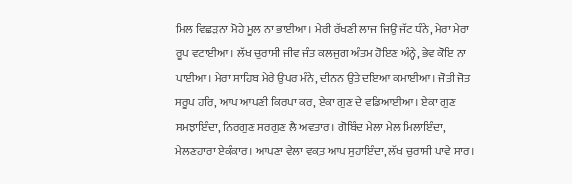ਮਿਲ ਵਿਛੜਨਾ ਮੋਹੇ ਮੂਲ ਨਾ ਭਾਈਆ। ਮੇਰੀ ਰੱਖਣੀ ਲਾਜ ਜਿਉਂ ਜੱਟ ਧੰਨੇ, ਮੇਰਾ ਮੇਰਾ ਰੂਪ ਵਟਾਈਆ। ਲੱਖ ਚੁਰਾਸੀ ਜੀਵ ਜੰਤ ਕਲਜੁਗ ਅੰਤਮ ਹੋਇਣ ਅੰਨ੍ਹੇ, ਭੇਵ ਕੋਇ ਨਾ ਪਾਈਆ। ਮੇਰਾ ਸਾਹਿਬ ਮੇਰੇ ਉਪਰ ਮੰਨੇ, ਦੀਨਨ ਉਤੇ ਦਇਆ ਕਮਾਈਆ। ਜੋਤੀ ਜੋਤ ਸਰੂਪ ਹਰਿ, ਆਪ ਆਪਣੀ ਕਿਰਪਾ ਕਰ, ਏਕਾ ਗੁਣ ਦੇ ਵਡਿਆਈਆ। ਏਕਾ ਗੁਣ ਸਮਝਾਇੰਦਾ, ਨਿਰਗੁਣ ਸਰਗੁਣ ਲੈ ਅਵਤਾਰ। ਗੋਬਿੰਦ ਮੇਲਾ ਮੇਲ ਮਿਲਾਇੰਦਾ, ਮੇਲਣਹਾਰਾ ਏਕੰਕਾਰ। ਆਪਣਾ ਵੇਲਾ ਵਕ਼ਤ ਆਪ ਸੁਹਾਇੰਦਾ, ਲੱਖ ਚੁਰਾਸੀ ਪਾਵੇ ਸਾਰ।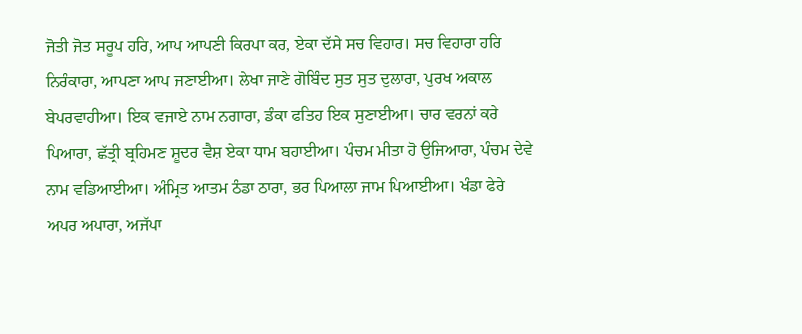ਜੋਤੀ ਜੋਤ ਸਰੂਪ ਹਰਿ, ਆਪ ਆਪਣੀ ਕਿਰਪਾ ਕਰ, ਏਕਾ ਦੱਸੇ ਸਚ ਵਿਹਾਰ। ਸਚ ਵਿਹਾਰਾ ਹਰਿ ਨਿਰੰਕਾਰਾ, ਆਪਣਾ ਆਪ ਜਣਾਈਆ। ਲੇਖਾ ਜਾਣੇ ਗੋਬਿੰਦ ਸੁਤ ਸੁਤ ਦੁਲਾਰਾ, ਪੁਰਖ ਅਕਾਲ ਬੇਪਰਵਾਹੀਆ। ਇਕ ਵਜਾਏ ਨਾਮ ਨਗਾਰਾ, ਡੰਕਾ ਫਤਿਹ ਇਕ ਸੁਣਾਈਆ। ਚਾਰ ਵਰਨਾਂ ਕਰੇ ਪਿਆਰਾ, ਛੱਤ੍ਰੀ ਬ੍ਰਹਿਮਣ ਸ਼ੂਦਰ ਵੈਸ਼ ਏਕਾ ਧਾਮ ਬਹਾਈਆ। ਪੰਚਮ ਮੀਤਾ ਹੋ ਉਜਿਆਰਾ, ਪੰਚਮ ਦੇਵੇ ਨਾਮ ਵਡਿਆਈਆ। ਅੰਮ੍ਰਿਤ ਆਤਮ ਠੰਡਾ ਠਾਰਾ, ਭਰ ਪਿਆਲਾ ਜਾਮ ਪਿਆਈਆ। ਖੰਡਾ ਫੇਰੇ ਅਪਰ ਅਪਾਰਾ, ਅਜੱਪਾ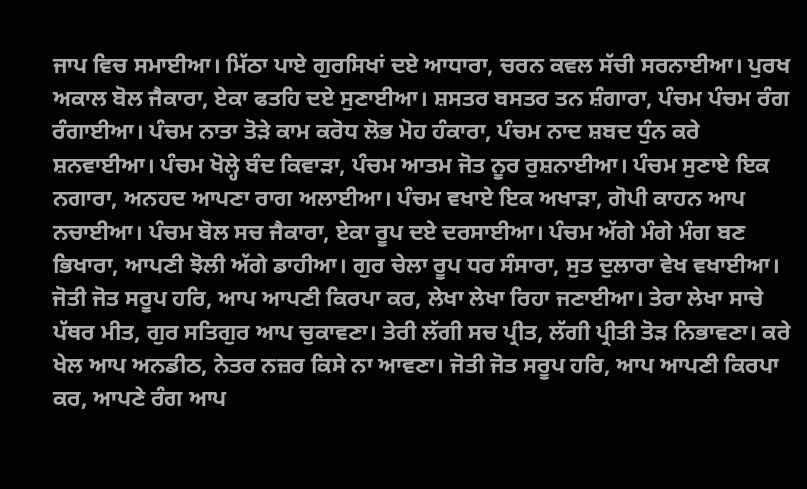ਜਾਪ ਵਿਚ ਸਮਾਈਆ। ਮਿੱਠਾ ਪਾਏ ਗੁਰਸਿਖਾਂ ਦਏ ਆਧਾਰਾ, ਚਰਨ ਕਵਲ ਸੱਚੀ ਸਰਨਾਈਆ। ਪੁਰਖ ਅਕਾਲ ਬੋਲ ਜੈਕਾਰਾ, ਏਕਾ ਫਤਹਿ ਦਏ ਸੁਣਾਈਆ। ਸ਼ਸਤਰ ਬਸਤਰ ਤਨ ਸ਼ੰਗਾਰਾ, ਪੰਚਮ ਪੰਚਮ ਰੰਗ ਰੰਗਾਈਆ। ਪੰਚਮ ਨਾਤਾ ਤੋੜੇ ਕਾਮ ਕਰੋਧ ਲੋਭ ਮੋਹ ਹੰਕਾਰਾ, ਪੰਚਮ ਨਾਦ ਸ਼ਬਦ ਧੁੰਨ ਕਰੇ ਸ਼ਨਵਾਈਆ। ਪੰਚਮ ਖੋਲ੍ਹੇ ਬੰਦ ਕਿਵਾੜਾ, ਪੰਚਮ ਆਤਮ ਜੋਤ ਨੂਰ ਰੁਸ਼ਨਾਈਆ। ਪੰਚਮ ਸੁਣਾਏ ਇਕ ਨਗਾਰਾ, ਅਨਹਦ ਆਪਣਾ ਰਾਗ ਅਲਾਈਆ। ਪੰਚਮ ਵਖਾਏ ਇਕ ਅਖਾੜਾ, ਗੋਪੀ ਕਾਹਨ ਆਪ ਨਚਾਈਆ। ਪੰਚਮ ਬੋਲ ਸਚ ਜੈਕਾਰਾ, ਏਕਾ ਰੂਪ ਦਏ ਦਰਸਾਈਆ। ਪੰਚਮ ਅੱਗੇ ਮੰਗੇ ਮੰਗ ਬਣ ਭਿਖਾਰਾ, ਆਪਣੀ ਝੋਲੀ ਅੱਗੇ ਡਾਹੀਆ। ਗੁਰ ਚੇਲਾ ਰੂਪ ਧਰ ਸੰਸਾਰਾ, ਸੁਤ ਦੁਲਾਰਾ ਵੇਖ ਵਖਾਈਆ। ਜੋਤੀ ਜੋਤ ਸਰੂਪ ਹਰਿ, ਆਪ ਆਪਣੀ ਕਿਰਪਾ ਕਰ, ਲੇਖਾ ਲੇਖਾ ਰਿਹਾ ਜਣਾਈਆ। ਤੇਰਾ ਲੇਖਾ ਸਾਚੇ ਪੱਥਰ ਮੀਤ, ਗੁਰ ਸਤਿਗੁਰ ਆਪ ਚੁਕਾਵਣਾ। ਤੇਰੀ ਲੱਗੀ ਸਚ ਪ੍ਰੀਤ, ਲੱਗੀ ਪ੍ਰੀਤੀ ਤੋੜ ਨਿਭਾਵਣਾ। ਕਰੇ ਖੇਲ ਆਪ ਅਨਡੀਠ, ਨੇਤਰ ਨਜ਼ਰ ਕਿਸੇ ਨਾ ਆਵਣਾ। ਜੋਤੀ ਜੋਤ ਸਰੂਪ ਹਰਿ, ਆਪ ਆਪਣੀ ਕਿਰਪਾ ਕਰ, ਆਪਣੇ ਰੰਗ ਆਪ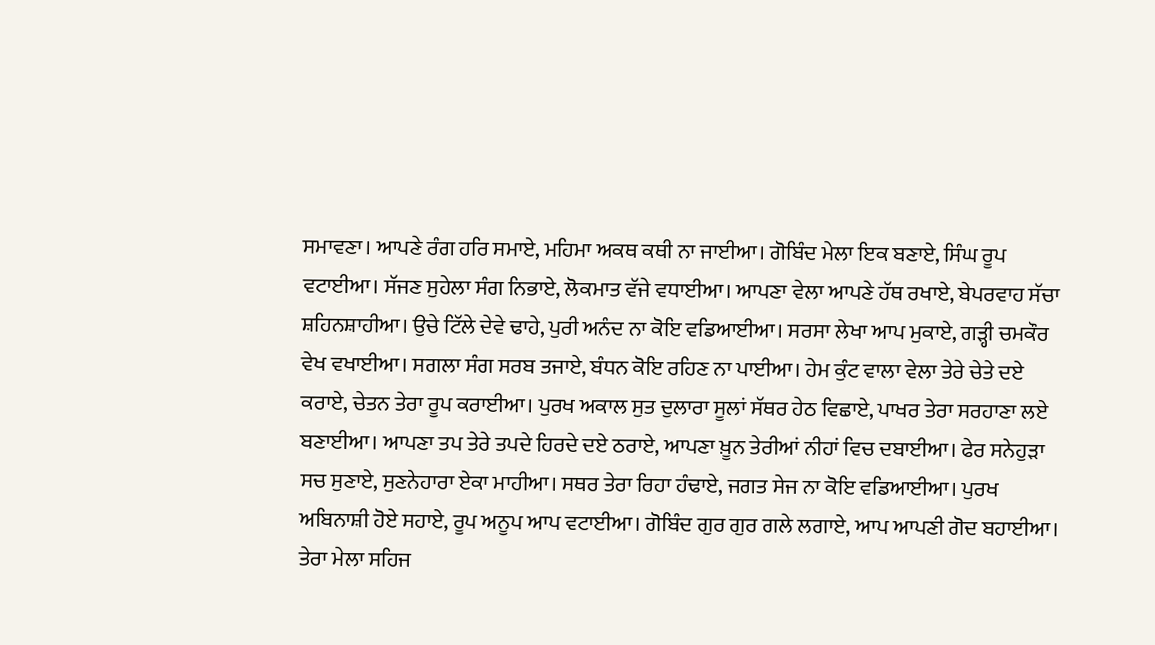ਸਮਾਵਣਾ। ਆਪਣੇ ਰੰਗ ਹਰਿ ਸਮਾਏ, ਮਹਿਮਾ ਅਕਥ ਕਥੀ ਨਾ ਜਾਈਆ। ਗੋਬਿੰਦ ਮੇਲਾ ਇਕ ਬਣਾਏ, ਸਿੰਘ ਰੂਪ ਵਟਾਈਆ। ਸੱਜਣ ਸੁਹੇਲਾ ਸੰਗ ਨਿਭਾਏ, ਲੋਕਮਾਤ ਵੱਜੇ ਵਧਾਈਆ। ਆਪਣਾ ਵੇਲਾ ਆਪਣੇ ਹੱਥ ਰਖਾਏ, ਬੇਪਰਵਾਹ ਸੱਚਾ ਸ਼ਹਿਨਸ਼ਾਹੀਆ। ਉਚੇ ਟਿੱਲੇ ਦੇਵੇ ਢਾਹੇ, ਪੁਰੀ ਅਨੰਦ ਨਾ ਕੋਇ ਵਡਿਆਈਆ। ਸਰਸਾ ਲੇਖਾ ਆਪ ਮੁਕਾਏ, ਗੜ੍ਹੀ ਚਮਕੌਰ ਵੇਖ ਵਖਾਈਆ। ਸਗਲਾ ਸੰਗ ਸਰਬ ਤਜਾਏ, ਬੰਧਨ ਕੋਇ ਰਹਿਣ ਨਾ ਪਾਈਆ। ਹੇਮ ਕੁੰਟ ਵਾਲਾ ਵੇਲਾ ਤੇਰੇ ਚੇਤੇ ਦਏ ਕਰਾਏ, ਚੇਤਨ ਤੇਰਾ ਰੂਪ ਕਰਾਈਆ। ਪੁਰਖ ਅਕਾਲ ਸੁਤ ਦੁਲਾਰਾ ਸੂਲਾਂ ਸੱਥਰ ਹੇਠ ਵਿਛਾਏ, ਪਾਖਰ ਤੇਰਾ ਸਰਹਾਣਾ ਲਏ ਬਣਾਈਆ। ਆਪਣਾ ਤਪ ਤੇਰੇ ਤਪਦੇ ਹਿਰਦੇ ਦਏ ਠਰਾਏ, ਆਪਣਾ ਖ਼ੂਨ ਤੇਰੀਆਂ ਨੀਹਾਂ ਵਿਚ ਦਬਾਈਆ। ਫੇਰ ਸਨੇਹੁੜਾ ਸਚ ਸੁਣਾਏ, ਸੁਣਨੇਹਾਰਾ ਏਕਾ ਮਾਹੀਆ। ਸਥਰ ਤੇਰਾ ਰਿਹਾ ਹੰਢਾਏ, ਜਗਤ ਸੇਜ ਨਾ ਕੋਇ ਵਡਿਆਈਆ। ਪੁਰਖ ਅਬਿਨਾਸ਼ੀ ਹੋਏ ਸਹਾਏ, ਰੂਪ ਅਨੂਪ ਆਪ ਵਟਾਈਆ। ਗੋਬਿੰਦ ਗੁਰ ਗੁਰ ਗਲੇ ਲਗਾਏ, ਆਪ ਆਪਣੀ ਗੋਦ ਬਹਾਈਆ। ਤੇਰਾ ਮੇਲਾ ਸਹਿਜ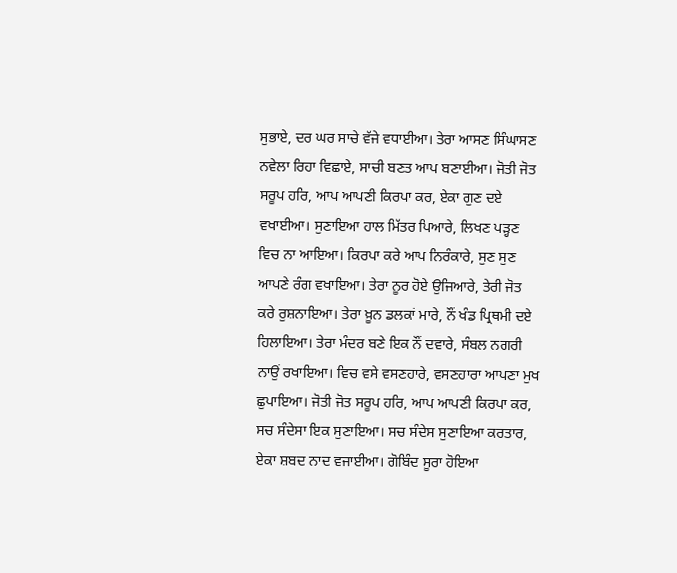ਸੁਭਾਏ, ਦਰ ਘਰ ਸਾਚੇ ਵੱਜੇ ਵਧਾਈਆ। ਤੇਰਾ ਆਸਣ ਸਿੰਘਾਸਣ ਨਵੇਲਾ ਰਿਹਾ ਵਿਛਾਏ, ਸਾਚੀ ਬਣਤ ਆਪ ਬਣਾਈਆ। ਜੋਤੀ ਜੋਤ ਸਰੂਪ ਹਰਿ, ਆਪ ਆਪਣੀ ਕਿਰਪਾ ਕਰ, ਏਕਾ ਗੁਣ ਦਏ ਵਖਾਈਆ। ਸੁਣਾਇਆ ਹਾਲ ਮਿੱਤਰ ਪਿਆਰੇ, ਲਿਖਣ ਪੜ੍ਹਣ ਵਿਚ ਨਾ ਆਇਆ। ਕਿਰਪਾ ਕਰੇ ਆਪ ਨਿਰੰਕਾਰੇ, ਸੁਣ ਸੁਣ ਆਪਣੇ ਰੰਗ ਵਖਾਇਆ। ਤੇਰਾ ਨੂਰ ਹੋਏ ਉਜਿਆਰੇ, ਤੇਰੀ ਜੋਤ ਕਰੇ ਰੁਸ਼ਨਾਇਆ। ਤੇਰਾ ਖ਼ੂਨ ਡਲਕਾਂ ਮਾਰੇ, ਨੌਂ ਖੰਡ ਪ੍ਰਿਥਮੀ ਦਏ ਹਿਲਾਇਆ। ਤੇਰਾ ਮੰਦਰ ਬਣੇ ਇਕ ਨੌਂ ਦਵਾਰੇ, ਸੰਬਲ ਨਗਰੀ ਨਾਉਂ ਰਖਾਇਆ। ਵਿਚ ਵਸੇ ਵਸਣਹਾਰੇ, ਵਸਣਹਾਰਾ ਆਪਣਾ ਮੁਖ ਛੁਪਾਇਆ। ਜੋਤੀ ਜੋਤ ਸਰੂਪ ਹਰਿ, ਆਪ ਆਪਣੀ ਕਿਰਪਾ ਕਰ, ਸਚ ਸੰਦੇਸਾ ਇਕ ਸੁਣਾਇਆ। ਸਚ ਸੰਦੇਸ ਸੁਣਾਇਆ ਕਰਤਾਰ, ਏਕਾ ਸ਼ਬਦ ਨਾਦ ਵਜਾਈਆ। ਗੋਬਿੰਦ ਸੂਰਾ ਹੋਇਆ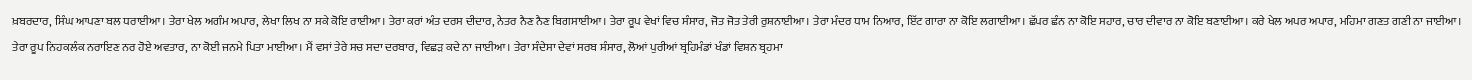ਖ਼ਬਰਦਾਰ, ਸਿੰਘ ਆਪਣਾ ਬਲ ਧਰਾਈਆ। ਤੇਰਾ ਖੇਲ ਅਗੰਮ ਅਪਾਰ, ਲੇਖਾ ਲਿਖ ਨਾ ਸਕੇ ਕੋਇ ਰਾਈਆ। ਤੇਰਾ ਕਰਾਂ ਅੰਤ ਦਰਸ ਦੀਦਾਰ, ਨੇਤਰ ਨੈਣ ਨੈਣ ਬਿਗਸਾਈਆ। ਤੇਰਾ ਰੂਪ ਵੇਖਾਂ ਵਿਚ ਸੰਸਾਰ, ਜੋਤ ਜੋਤ ਤੇਰੀ ਰੁਸ਼ਨਾਈਆ। ਤੇਰਾ ਮੰਦਰ ਧਾਮ ਨਿਆਰ, ਇੱਟ ਗਾਰਾ ਨਾ ਕੋਇ ਲਗਾਈਆ। ਛੱਪਰ ਛੰਨ ਨਾ ਕੋਇ ਸਹਾਰ, ਚਾਰ ਦੀਵਾਰ ਨਾ ਕੋਇ ਬਣਾਈਆ। ਕਰੇ ਖੇਲ ਅਪਰ ਅਪਾਰ, ਮਹਿਮਾ ਗਣਤ ਗਣੀ ਨਾ ਜਾਈਆ। ਤੇਰਾ ਰੂਪ ਨਿਹਕਲੰਕ ਨਰਾਇਣ ਨਰ ਹੋਏ ਅਵਤਾਰ, ਨਾ ਕੋਈ ਜਨਮੇ ਪਿਤਾ ਮਾਈਆ। ਮੈਂ ਵਸਾਂ ਤੇਰੇ ਸਚ ਸਦਾ ਦਰਬਾਰ, ਵਿਛੜ ਕਦੇ ਨਾ ਜਾਈਆ। ਤੇਰਾ ਸੰਦੇਸਾ ਦੇਵਾਂ ਸਰਬ ਸੰਸਾਰ, ਲੋਆਂ ਪੁਰੀਆਂ ਬ੍ਰਹਿਮੰਡਾਂ ਖੰਡਾਂ ਵਿਸ਼ਨ ਬ੍ਰਹਮਾ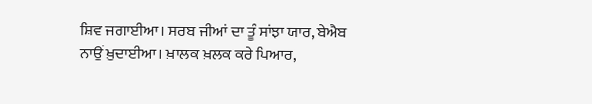ਸ਼ਿਵ ਜਗਾਈਆ। ਸਰਬ ਜੀਆਂ ਦਾ ਤੂੰ ਸਾਂਝਾ ਯਾਰ, ਬੇਐਬ ਨਾਉਂ ਖ਼ੁਦਾਈਆ। ਖ਼ਾਲਕ ਖ਼ਲਕ ਕਰੇ ਪਿਆਰ,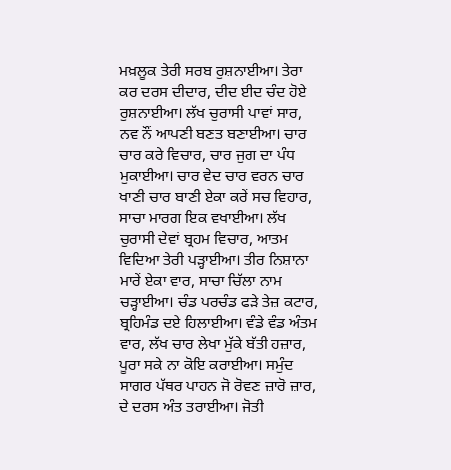ਮਖ਼ਲੂਕ ਤੇਰੀ ਸਰਬ ਰੁਸ਼ਨਾਈਆ। ਤੇਰਾ ਕਰ ਦਰਸ ਦੀਦਾਰ, ਦੀਦ ਈਦ ਚੰਦ ਹੋਏ ਰੁਸ਼ਨਾਈਆ। ਲੱਖ ਚੁਰਾਸੀ ਪਾਵਾਂ ਸਾਰ, ਨਵ ਨੌਂ ਆਪਣੀ ਬਣਤ ਬਣਾਈਆ। ਚਾਰ ਚਾਰ ਕਰੇ ਵਿਚਾਰ, ਚਾਰ ਜੁਗ ਦਾ ਪੰਧ ਮੁਕਾਈਆ। ਚਾਰ ਵੇਦ ਚਾਰ ਵਰਨ ਚਾਰ ਖਾਣੀ ਚਾਰ ਬਾਣੀ ਏਕਾ ਕਰੇਂ ਸਚ ਵਿਹਾਰ, ਸਾਚਾ ਮਾਰਗ ਇਕ ਵਖਾਈਆ। ਲੱਖ ਚੁਰਾਸੀ ਦੇਵਾਂ ਬ੍ਰਹਮ ਵਿਚਾਰ, ਆਤਮ ਵਿਦਿਆ ਤੇਰੀ ਪੜ੍ਹਾਈਆ। ਤੀਰ ਨਿਸ਼ਾਨਾ ਮਾਰੇਂ ਏਕਾ ਵਾਰ, ਸਾਚਾ ਚਿੱਲਾ ਨਾਮ ਚੜ੍ਹਾਈਆ। ਚੰਡ ਪਰਚੰਡ ਫੜੇ ਤੇਜ਼ ਕਟਾਰ, ਬ੍ਰਹਿਮੰਡ ਦਏ ਹਿਲਾਈਆ। ਵੰਡੇ ਵੰਡ ਅੰਤਮ ਵਾਰ, ਲੱਖ ਚਾਰ ਲੇਖਾ ਮੁੱਕੇ ਬੱਤੀ ਹਜ਼ਾਰ, ਪੂਰਾ ਸਕੇ ਨਾ ਕੋਇ ਕਰਾਈਆ। ਸਮੁੰਦ ਸਾਗਰ ਪੱਥਰ ਪਾਹਨ ਜੋ ਰੋਵਣ ਜ਼ਾਰੋ ਜ਼ਾਰ, ਦੇ ਦਰਸ ਅੰਤ ਤਰਾਈਆ। ਜੋਤੀ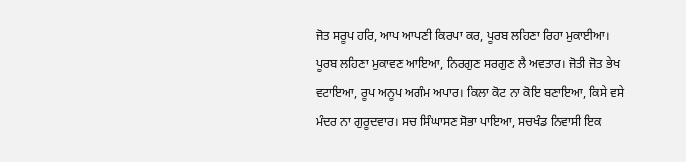ਜੋਤ ਸਰੂਪ ਹਰਿ, ਆਪ ਆਪਣੀ ਕਿਰਪਾ ਕਰ, ਪੂਰਬ ਲਹਿਣਾ ਰਿਹਾ ਮੁਕਾਈਆ। ਪੂਰਬ ਲਹਿਣਾ ਮੁਕਾਵਣ ਆਇਆ, ਨਿਰਗੁਣ ਸਰਗੁਣ ਲੈ ਅਵਤਾਰ। ਜੋਤੀ ਜੋਤ ਭੇਖ ਵਟਾਇਆ, ਰੂਪ ਅਨੂਪ ਅਗੰਮ ਅਪਾਰ। ਕਿਲਾ ਕੋਟ ਨਾ ਕੋਇ ਬਣਾਇਆ, ਕਿਸੇ ਵਸੇ ਮੰਦਰ ਨਾ ਗੁਰੂਦਵਾਰ। ਸਚ ਸਿੰਘਾਸਣ ਸੋਭਾ ਪਾਇਆ, ਸਚਖੰਡ ਨਿਵਾਸੀ ਇਕ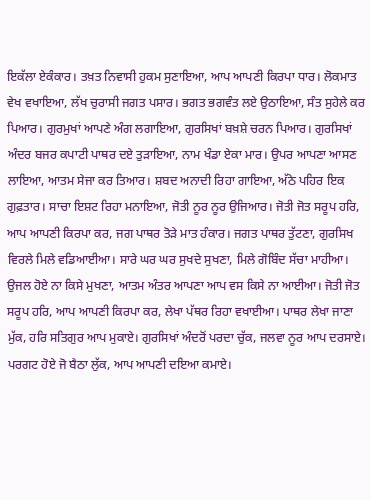ਇਕੱਲਾ ਏਕੰਕਾਰ। ਤਖ਼ਤ ਨਿਵਾਸੀ ਹੁਕਮ ਸੁਣਾਇਆ, ਆਪ ਆਪਣੀ ਕਿਰਪਾ ਧਾਰ। ਲੋਕਮਾਤ ਵੇਖ ਵਖਾਇਆ, ਲੱਖ ਚੁਰਾਸੀ ਜਗਤ ਪਸਾਰ। ਭਗਤ ਭਗਵੰਤ ਲਏ ਉਠਾਇਆ, ਸੰਤ ਸੁਹੇਲੇ ਕਰ ਪਿਆਰ। ਗੁਰਮੁਖਾਂ ਆਪਣੇ ਅੰਗ ਲਗਾਇਆ, ਗੁਰਸਿਖਾਂ ਬਖ਼ਸ਼ੇ ਚਰਨ ਪਿਆਰ। ਗੁਰਸਿਖਾਂ ਅੰਦਰ ਬਜਰ ਕਪਾਟੀ ਪਾਥਰ ਦਏ ਤੁੜਾਇਆ, ਨਾਮ ਖੰਡਾ ਏਕਾ ਮਾਰ। ਉਪਰ ਆਪਣਾ ਆਸਣ ਲਾਇਆ, ਆਤਮ ਸੇਜਾ ਕਰ ਤਿਆਰ। ਸ਼ਬਦ ਅਨਾਦੀ ਰਿਹਾ ਗਾਇਆ, ਅੱਠੇ ਪਹਿਰ ਇਕ ਗੁਫ਼ਤਾਰ। ਸਾਚਾ ਇਸ਼ਟ ਰਿਹਾ ਮਨਾਇਆ, ਜੋਤੀ ਨੂਰ ਨੂਰ ਉਜਿਆਰ। ਜੋਤੀ ਜੋਤ ਸਰੂਪ ਹਰਿ, ਆਪ ਆਪਣੀ ਕਿਰਪਾ ਕਰ, ਜਗ ਪਾਥਰ ਤੋੜੇ ਮਾਤ ਹੰਕਾਰ। ਜਗਤ ਪਾਥਰ ਤੁੱਟਣਾ, ਗੁਰਸਿਖ ਵਿਰਲੇ ਮਿਲੇ ਵਡਿਆਈਆ। ਸਾਰੇ ਘਰ ਘਰ ਸੁਖਦੇ ਸੁਖਣਾ, ਮਿਲੇ ਗੋਬਿੰਦ ਸੱਚਾ ਮਾਹੀਆ। ਉਜਲ ਹੋਏ ਨਾ ਕਿਸੇ ਮੁਖਣਾ, ਆਤਮ ਅੰਤਰ ਆਪਣਾ ਆਪ ਵਸ ਕਿਸੇ ਨਾ ਆਈਆ। ਜੋਤੀ ਜੋਤ ਸਰੂਪ ਹਰਿ, ਆਪ ਆਪਣੀ ਕਿਰਪਾ ਕਰ, ਲੇਖਾ ਪੱਥਰ ਰਿਹਾ ਵਖਾਈਆ। ਪਾਥਰ ਲੇਖਾ ਜਾਣਾ ਮੁੱਕ, ਹਰਿ ਸਤਿਗੁਰ ਆਪ ਮੁਕਾਏ। ਗੁਰਸਿਖਾਂ ਅੰਦਰੋਂ ਪਰਦਾ ਚੁੱਕ, ਜਲਵਾ ਨੂਰ ਆਪ ਦਰਸਾਏ। ਪਰਗਟ ਹੋਏ ਜੋ ਬੈਠਾ ਲੁੱਕ, ਆਪ ਆਪਣੀ ਦਇਆ ਕਮਾਏ।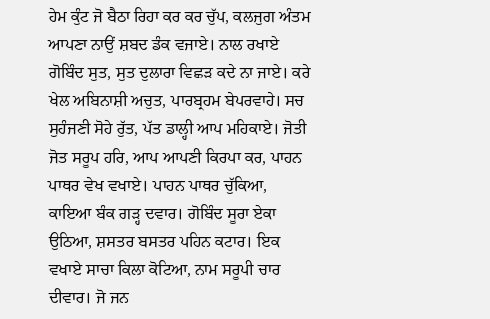ਹੇਮ ਕੁੰਟ ਜੋ ਬੈਠਾ ਰਿਹਾ ਕਰ ਕਰ ਚੁੱਪ, ਕਲਜੁਗ ਅੰਤਮ ਆਪਣਾ ਨਾਉਂ ਸ਼ਬਦ ਡੰਕ ਵਜਾਏ। ਨਾਲ ਰਖਾਏ ਗੋਬਿੰਦ ਸੁਤ, ਸੁਤ ਦੁਲਾਰਾ ਵਿਛੜ ਕਦੇ ਨਾ ਜਾਏ। ਕਰੇ ਖੇਲ ਅਬਿਨਾਸ਼ੀ ਅਚੁਤ, ਪਾਰਬ੍ਰਹਮ ਬੇਪਰਵਾਹੇ। ਸਚ ਸੁਹੰਜਣੀ ਸੋਹੇ ਰੁੱਤ, ਪੱਤ ਡਾਲ੍ਹੀ ਆਪ ਮਹਿਕਾਏ। ਜੋਤੀ ਜੋਤ ਸਰੂਪ ਹਰਿ, ਆਪ ਆਪਣੀ ਕਿਰਪਾ ਕਰ, ਪਾਹਨ ਪਾਥਰ ਵੇਖ ਵਖਾਏ। ਪਾਹਨ ਪਾਥਰ ਚੁੱਕਿਆ, ਕਾਇਆ ਬੰਕ ਗੜ੍ਹ ਦਵਾਰ। ਗੋਬਿੰਦ ਸੂਰਾ ਏਕਾ ਉਠਿਆ, ਸ਼ਸਤਰ ਬਸਤਰ ਪਹਿਨ ਕਟਾਰ। ਇਕ ਵਖਾਏ ਸਾਚਾ ਕਿਲਾ ਕੋਟਿਆ, ਨਾਮ ਸਰੂਪੀ ਚਾਰ ਦੀਵਾਰ। ਜੋ ਜਨ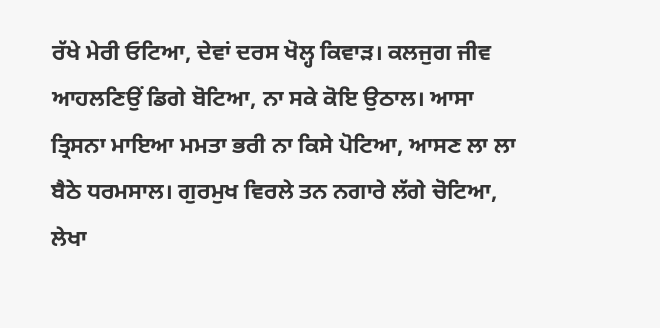ਰੱਖੇ ਮੇਰੀ ਓਟਿਆ, ਦੇਵਾਂ ਦਰਸ ਖੋਲ੍ਹ ਕਿਵਾੜ। ਕਲਜੁਗ ਜੀਵ ਆਹਲਣਿਉਂ ਡਿਗੇ ਬੋਟਿਆ, ਨਾ ਸਕੇ ਕੋਇ ਉਠਾਲ। ਆਸਾ ਤ੍ਰਿਸਨਾ ਮਾਇਆ ਮਮਤਾ ਭਰੀ ਨਾ ਕਿਸੇ ਪੋਟਿਆ, ਆਸਣ ਲਾ ਲਾ ਬੈਠੇ ਧਰਮਸਾਲ। ਗੁਰਮੁਖ ਵਿਰਲੇ ਤਨ ਨਗਾਰੇ ਲੱਗੇ ਚੋਟਿਆ, ਲੇਖਾ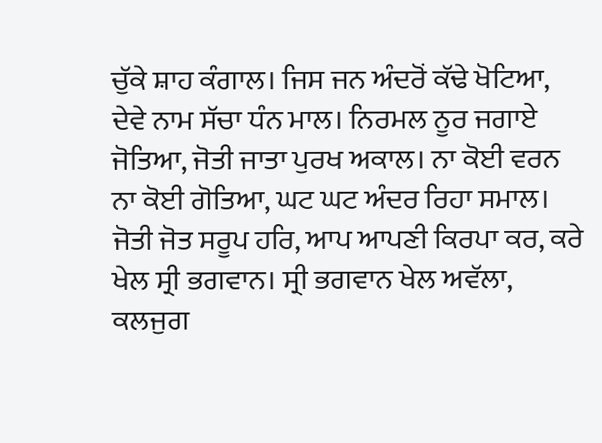ਚੁੱਕੇ ਸ਼ਾਹ ਕੰਗਾਲ। ਜਿਸ ਜਨ ਅੰਦਰੋਂ ਕੱਢੇ ਖੋਟਿਆ, ਦੇਵੇ ਨਾਮ ਸੱਚਾ ਧੰਨ ਮਾਲ। ਨਿਰਮਲ ਨੂਰ ਜਗਾਏ ਜੋਤਿਆ, ਜੋਤੀ ਜਾਤਾ ਪੁਰਖ ਅਕਾਲ। ਨਾ ਕੋਈ ਵਰਨ ਨਾ ਕੋਈ ਗੋਤਿਆ, ਘਟ ਘਟ ਅੰਦਰ ਰਿਹਾ ਸਮਾਲ। ਜੋਤੀ ਜੋਤ ਸਰੂਪ ਹਰਿ, ਆਪ ਆਪਣੀ ਕਿਰਪਾ ਕਰ, ਕਰੇ ਖੇਲ ਸ੍ਰੀ ਭਗਵਾਨ। ਸ੍ਰੀ ਭਗਵਾਨ ਖੇਲ ਅਵੱਲਾ, ਕਲਜੁਗ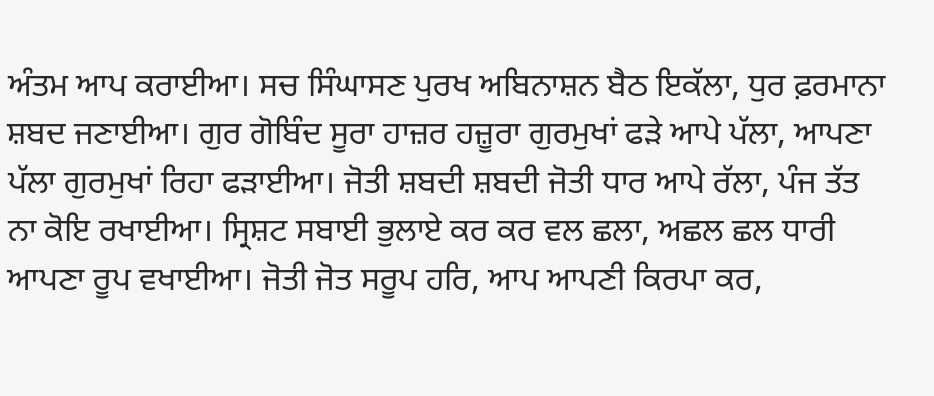ਅੰਤਮ ਆਪ ਕਰਾਈਆ। ਸਚ ਸਿੰਘਾਸਣ ਪੁਰਖ ਅਬਿਨਾਸ਼ਨ ਬੈਠ ਇਕੱਲਾ, ਧੁਰ ਫ਼ਰਮਾਨਾ ਸ਼ਬਦ ਜਣਾਈਆ। ਗੁਰ ਗੋਬਿੰਦ ਸੂਰਾ ਹਾਜ਼ਰ ਹਜ਼ੂਰਾ ਗੁਰਮੁਖਾਂ ਫੜੇ ਆਪੇ ਪੱਲਾ, ਆਪਣਾ ਪੱਲਾ ਗੁਰਮੁਖਾਂ ਰਿਹਾ ਫੜਾਈਆ। ਜੋਤੀ ਸ਼ਬਦੀ ਸ਼ਬਦੀ ਜੋਤੀ ਧਾਰ ਆਪੇ ਰੱਲਾ, ਪੰਜ ਤੱਤ ਨਾ ਕੋਇ ਰਖਾਈਆ। ਸ੍ਰਿਸ਼ਟ ਸਬਾਈ ਭੁਲਾਏ ਕਰ ਕਰ ਵਲ ਛਲਾ, ਅਛਲ ਛਲ ਧਾਰੀ ਆਪਣਾ ਰੂਪ ਵਖਾਈਆ। ਜੋਤੀ ਜੋਤ ਸਰੂਪ ਹਰਿ, ਆਪ ਆਪਣੀ ਕਿਰਪਾ ਕਰ,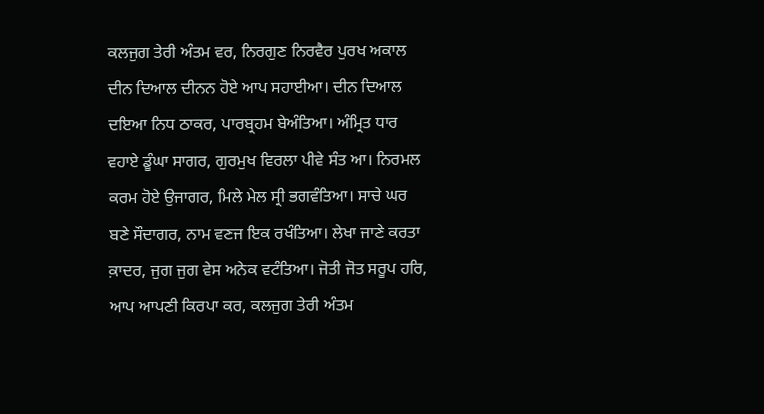ਕਲਜੁਗ ਤੇਰੀ ਅੰਤਮ ਵਰ, ਨਿਰਗੁਣ ਨਿਰਵੈਰ ਪੁਰਖ ਅਕਾਲ ਦੀਨ ਦਿਆਲ ਦੀਨਨ ਹੋਏ ਆਪ ਸਹਾਈਆ। ਦੀਨ ਦਿਆਲ ਦਇਆ ਨਿਧ ਠਾਕਰ, ਪਾਰਬ੍ਰਹਮ ਬੇਅੰਤਿਆ। ਅੰਮ੍ਰਿਤ ਧਾਰ ਵਹਾਏ ਡੂੰਘਾ ਸਾਗਰ, ਗੁਰਮੁਖ ਵਿਰਲਾ ਪੀਵੇ ਸੰਤ ਆ। ਨਿਰਮਲ ਕਰਮ ਹੋਏ ਉਜਾਗਰ, ਮਿਲੇ ਮੇਲ ਸ੍ਰੀ ਭਗਵੰਤਿਆ। ਸਾਚੇ ਘਰ ਬਣੇ ਸੌਦਾਗਰ, ਨਾਮ ਵਣਜ ਇਕ ਰਖੰਤਿਆ। ਲੇਖਾ ਜਾਣੇ ਕਰਤਾ ਕ਼ਾਦਰ, ਜੁਗ ਜੁਗ ਵੇਸ ਅਨੇਕ ਵਟੰਤਿਆ। ਜੋਤੀ ਜੋਤ ਸਰੂਪ ਹਰਿ, ਆਪ ਆਪਣੀ ਕਿਰਪਾ ਕਰ, ਕਲਜੁਗ ਤੇਰੀ ਅੰਤਮ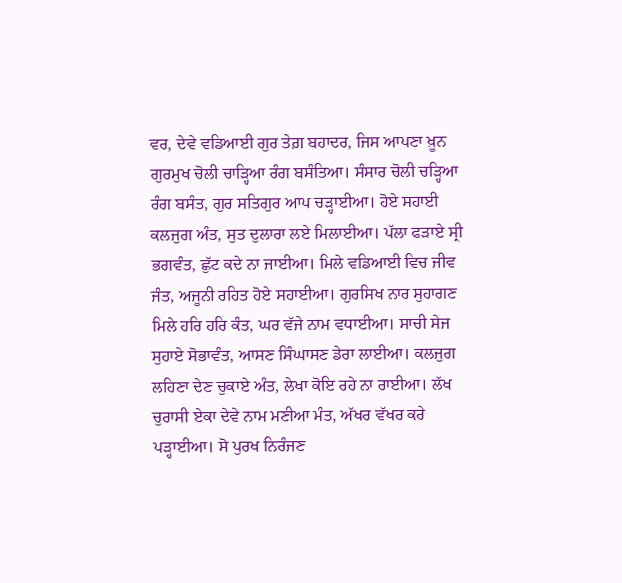ਵਰ, ਦੇਵੇ ਵਡਿਆਈ ਗੁਰ ਤੇਗ਼ ਬਹਾਦਰ, ਜਿਸ ਆਪਣਾ ਖ਼ੂਨ ਗੁਰਮੁਖ ਚੋਲੀ ਚਾੜ੍ਹਿਆ ਰੰਗ ਬਸੰਤਿਆ। ਸੰਸਾਰ ਚੋਲੀ ਚੜ੍ਹਿਆ ਰੰਗ ਬਸੰਤ, ਗੁਰ ਸਤਿਗੁਰ ਆਪ ਚੜ੍ਹਾਈਆ। ਹੋਏ ਸਹਾਈ ਕਲਜੁਗ ਅੰਤ, ਸੁਤ ਦੁਲਾਰਾ ਲਏ ਮਿਲਾਈਆ। ਪੱਲਾ ਫੜਾਏ ਸ੍ਰੀ ਭਗਵੰਤ, ਛੁੱਟ ਕਦੇ ਨਾ ਜਾਈਆ। ਮਿਲੇ ਵਡਿਆਈ ਵਿਚ ਜੀਵ ਜੰਤ, ਅਜੂਨੀ ਰਹਿਤ ਹੋਏ ਸਹਾਈਆ। ਗੁਰਸਿਖ ਨਾਰ ਸੁਹਾਗਣ ਮਿਲੇ ਹਰਿ ਹਰਿ ਕੰਤ, ਘਰ ਵੱਜੇ ਨਾਮ ਵਧਾਈਆ। ਸਾਚੀ ਸੇਜ ਸੁਹਾਏ ਸੋਭਾਵੰਤ, ਆਸਣ ਸਿੰਘਾਸਣ ਡੇਰਾ ਲਾਈਆ। ਕਲਜੁਗ ਲਹਿਣਾ ਦੇਣ ਚੁਕਾਏ ਅੰਤ, ਲੇਖਾ ਕੋਇ ਰਹੇ ਨਾ ਰਾਈਆ। ਲੱਖ ਚੁਰਾਸੀ ਏਕਾ ਦੇਵੇ ਨਾਮ ਮਣੀਆ ਮੰਤ, ਅੱਖਰ ਵੱਖਰ ਕਰੇ ਪੜ੍ਹਾਈਆ। ਸੋ ਪੁਰਖ ਨਿਰੰਜਣ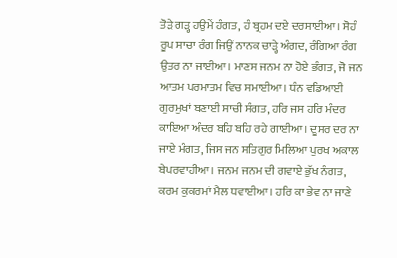ਤੋੜੇ ਗੜ੍ਹ ਹਉਮੇਂ ਹੰਗਤ, ਹੰ ਬ੍ਰਹਮ ਦਏ ਦਰਸਾਈਆ। ਸੋਹੰ ਰੂਪ ਸਾਚਾ ਰੰਗ ਜਿਉਂ ਨਾਨਕ ਚਾੜ੍ਹੇ ਅੰਗਦ, ਰੰਗਿਆ ਰੰਗ ਉਤਰ ਨਾ ਜਾਈਆ। ਮਾਣਸ ਜਨਮ ਨਾ ਹੋਏ ਭੰਗਤ, ਜੋ ਜਨ ਆਤਮ ਪਰਮਾਤਮ ਵਿਚ ਸਮਾਈਆ। ਧੰਨ ਵਡਿਆਈ ਗੁਰਮੁਖਾਂ ਬਣਾਈ ਸਾਚੀ ਸੰਗਤ, ਹਰਿ ਜਸ ਹਰਿ ਮੰਦਰ ਕਾਇਆ ਅੰਦਰ ਬਹਿ ਬਹਿ ਰਹੇ ਗਾਈਆ। ਦੂਸਰ ਦਰ ਨਾ ਜਾਏ ਮੰਗਤ, ਜਿਸ ਜਨ ਸਤਿਗੁਰ ਮਿਲਿਆ ਪੁਰਖ ਅਕਾਲ ਬੇਪਰਵਾਹੀਆ। ਜਨਮ ਜਨਮ ਦੀ ਗਵਾਏ ਭੁੱਖ ਨੰਗਤ, ਕਰਮ ਕੁਕਰਮਾਂ ਮੈਲ ਧਵਾਈਆ। ਹਰਿ ਕਾ ਭੇਵ ਨਾ ਜਾਣੇ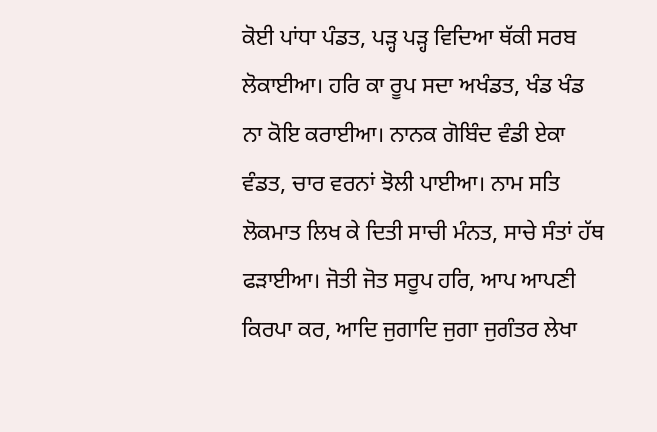ਕੋਈ ਪਾਂਧਾ ਪੰਡਤ, ਪੜ੍ਹ ਪੜ੍ਹ ਵਿਦਿਆ ਥੱਕੀ ਸਰਬ ਲੋਕਾਈਆ। ਹਰਿ ਕਾ ਰੂਪ ਸਦਾ ਅਖੰਡਤ, ਖੰਡ ਖੰਡ ਨਾ ਕੋਇ ਕਰਾਈਆ। ਨਾਨਕ ਗੋਬਿੰਦ ਵੰਡੀ ਏਕਾ ਵੰਡਤ, ਚਾਰ ਵਰਨਾਂ ਝੋਲੀ ਪਾਈਆ। ਨਾਮ ਸਤਿ ਲੋਕਮਾਤ ਲਿਖ ਕੇ ਦਿਤੀ ਸਾਚੀ ਮੰਨਤ, ਸਾਚੇ ਸੰਤਾਂ ਹੱਥ ਫੜਾਈਆ। ਜੋਤੀ ਜੋਤ ਸਰੂਪ ਹਰਿ, ਆਪ ਆਪਣੀ ਕਿਰਪਾ ਕਰ, ਆਦਿ ਜੁਗਾਦਿ ਜੁਗਾ ਜੁਗੰਤਰ ਲੇਖਾ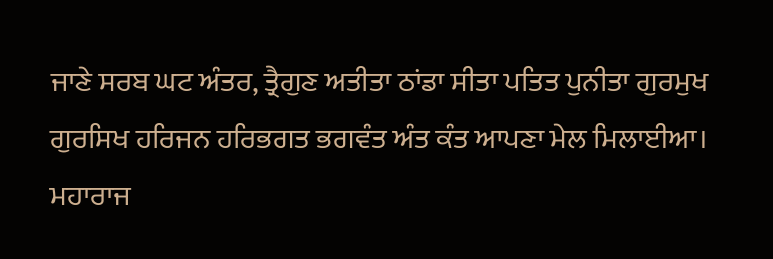ਜਾਣੇ ਸਰਬ ਘਟ ਅੰਤਰ, ਤ੍ਰੈਗੁਣ ਅਤੀਤਾ ਠਾਂਡਾ ਸੀਤਾ ਪਤਿਤ ਪੁਨੀਤਾ ਗੁਰਮੁਖ ਗੁਰਸਿਖ ਹਰਿਜਨ ਹਰਿਭਗਤ ਭਗਵੰਤ ਅੰਤ ਕੰਤ ਆਪਣਾ ਮੇਲ ਮਿਲਾਈਆ। ਮਹਾਰਾਜ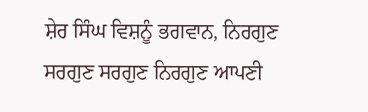ਸ਼ੇਰ ਸਿੰਘ ਵਿਸ਼ਨੂੰ ਭਗਵਾਨ, ਨਿਰਗੁਣ ਸਰਗੁਣ ਸਰਗੁਣ ਨਿਰਗੁਣ ਆਪਣੀ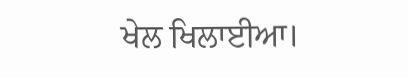ਖੇਲ ਖਿਲਾਈਆ।